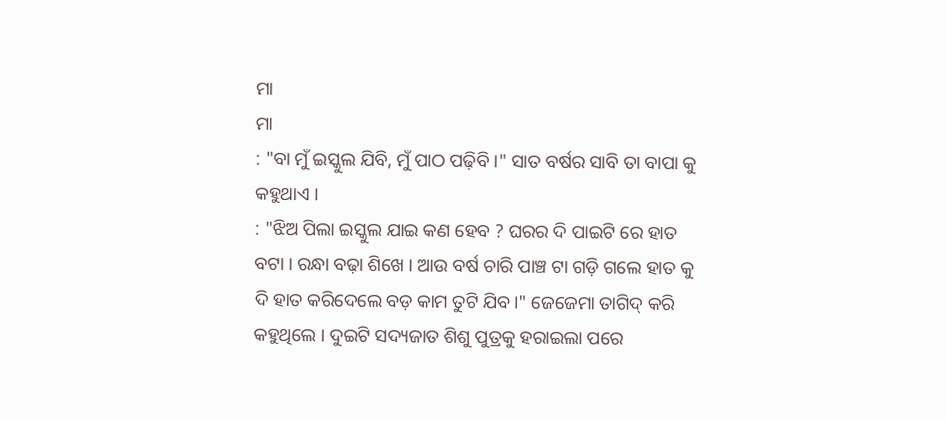ମା
ମା
: "ବା ମୁଁ ଇସ୍କୁଲ ଯିବି, ମୁଁ ପାଠ ପଢ଼ିବି ।" ସାତ ବର୍ଷର ସାବି ତା ବାପା କୁ କହୁଥାଏ ।
: "ଝିଅ ପିଲା ଇସ୍କୁଲ ଯାଇ କଣ ହେବ ? ଘରର ଦି ପାଇଟି ରେ ହାତ ବଟା । ରନ୍ଧା ବଢ଼ା ଶିଖେ । ଆଉ ବର୍ଷ ଚାରି ପାଞ୍ଚ ଟା ଗଡ଼ି ଗଲେ ହାତ କୁ ଦି ହାତ କରିଦେଲେ ବଡ଼ କାମ ତୁଟି ଯିବ।" ଜେଜେମା ତାଗିଦ୍ କରି କହୁଥିଲେ । ଦୁଇଟି ସଦ୍ୟଜାତ ଶିଶୁ ପୁତ୍ରକୁ ହରାଇଲା ପରେ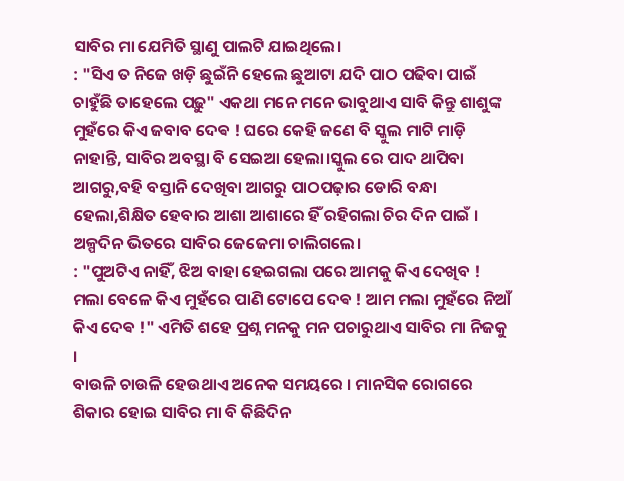ସାବିର ମା ଯେମିତି ସ୍ଥାଣୁ ପାଲଟି ଯାଇଥିଲେ।
: "ସିଏ ତ ନିଜେ ଖଡ଼ି ଛୁଇଁନି ହେଲେ ଛୁଆଟା ଯଦି ପାଠ ପଢିବା ପାଇଁ ଚାହୁଁଛି ତାହେଲେ ପଢ଼ୁ" ଏକଥା ମନେ ମନେ ଭାବୁଥାଏ ସାବି କିନ୍ତୁ ଶାଶୁଙ୍କ ମୁହଁରେ କିଏ ଜବାବ ଦେଵ ! ଘରେ କେହି ଜଣେ ବି ସ୍କୁଲ ମାଟି ମାଡ଼ି ନାହାନ୍ତି, ସାବିର ଅବସ୍ଥା ବି ସେଇଆ ହେଲା।ସ୍କୁଲ ରେ ପାଦ ଥାପିବା ଆଗରୁ,ବହି ବସ୍ତାନି ଦେଖିବା ଆଗରୁ ପାଠପଢ଼ାର ଡୋରି ବନ୍ଧା ହେଲା,ଶିକ୍ଷିତ ହେବାର ଆଶା ଆଶାରେ ହିଁ ରହିଗଲା ଚିର ଦିନ ପାଇଁ । ଅଳ୍ପଦିନ ଭିତରେ ସାବିର ଜେଜେମା ଚାଲିଗଲେ।
: "ପୁଅଟିଏ ନାହିଁ, ଝିଅ ବାହା ହେଇଗଲା ପରେ ଆମକୁ କିଏ ଦେଖିବ ! ମଲା ବେଳେ କିଏ ମୁହଁରେ ପାଣି ଟୋପେ ଦେଵ ! ଆମ ମଲା ମୁହଁରେ ନିଆଁ କିଏ ଦେଵ !" ଏମିତି ଶହେ ପ୍ରଶ୍ନ ମନକୁ ମନ ପଚାରୁଥାଏ ସାବିର ମା ନିଜକୁ ।
ବାଉଳି ଚାଉଳି ହେଉଥାଏ ଅନେକ ସମୟରେ । ମାନସିକ ରୋଗରେ ଶିକାର ହୋଇ ସାବିର ମା ବି କିଛିଦିନ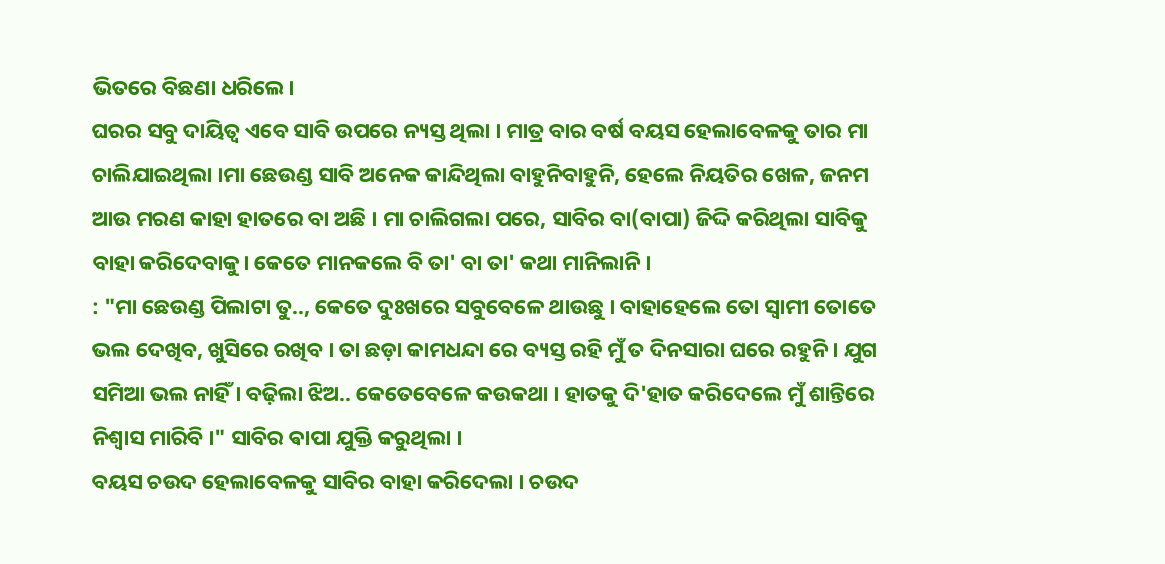ଭିତରେ ବିଛଣା ଧରିଲେ।
ଘରର ସବୁ ଦାୟିତ୍ୱ ଏବେ ସାବି ଉପରେ ନ୍ୟସ୍ତ ଥିଲା । ମାତ୍ର ବାର ବର୍ଷ ବୟସ ହେଲାବେଳକୁ ତାର ମା ଚାଲିଯାଇଥିଲା ।ମା ଛେଉଣ୍ଡ ସାବି ଅନେକ କାନ୍ଦିଥିଲା ବାହୁନିବାହୁନି, ହେଲେ ନିୟତିର ଖେଳ, ଜନମ ଆଉ ମରଣ କାହା ହାତରେ ବା ଅଛି । ମା ଚାଲିଗଲା ପରେ, ସାବିର ବା(ବାପା) ଜିଦ୍ଦି କରିଥିଲା ସାବିକୁ ବାହା କରିଦେବାକୁ। କେତେ ମାନକଲେ ବି ତା' ବା ତା' କଥା ମାନିଲାନି ।
: "ମା ଛେଉଣ୍ଡ ପିଲାଟା ତୁ.., କେତେ ଦୁଃଖରେ ସବୁବେଳେ ଥାଉଛୁ । ବାହାହେଲେ ତୋ ସ୍ୱାମୀ ତୋତେ ଭଲ ଦେଖିବ, ଖୁସିରେ ରଖିବ । ତା ଛଡ଼ା କାମଧନ୍ଦା ରେ ବ୍ୟସ୍ତ ରହି ମୁଁ ତ ଦିନସାରା ଘରେ ରହୁନି । ଯୁଗ ସମିଆ ଭଲ ନାହିଁ । ବଢ଼ିଲା ଝିଅ.. କେତେବେଳେ କଉକଥା । ହାତକୁ ଦି'ହାତ କରିଦେଲେ ମୁଁ ଶାନ୍ତିରେ ନିଶ୍ୱାସ ମାରିବି ।" ସାବିର ଵାପା ଯୁକ୍ତି କରୁଥିଲା ।
ବୟସ ଚଉଦ ହେଲାବେଳକୁ ସାବିର ବାହା କରିଦେଲା । ଚଉଦ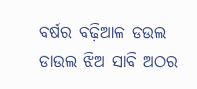ବର୍ଷର ବଢ଼ିଆଳ ଡଉଲ ଡାଉଲ ଝିଅ ସାବି ଅଠର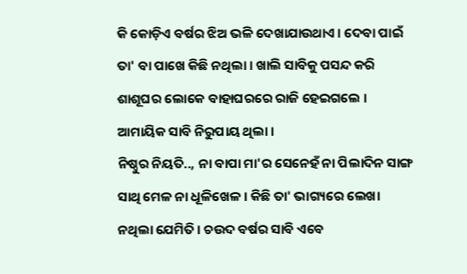କି କୋଡ଼ିଏ ବର୍ଷର ଝିଅ ଭଳି ଦେଖାଯାଉଥାଏ । ଦେବା ପାଇଁ ତା' ବା ପାଖେ କିଛି ନଥିଲା। ଖାଲି ସାବିକୁ ପସନ୍ଦ କରି ଶାଶୂଘର ଲୋକେ ବାହାଘରରେ ରାଜି ହେଇଗଲେ । ଆମାୟିକ ସାବି ନିରୁପାୟ ଥିଲା ।
ନିଷ୍ଠୁର ନିୟତି.., ନା ବାପା ମା'ର ସେନେହଁ ନା ପିଲାଦିନ ସାଙ୍ଗ ସାଥି ମେଳ ନା ଧୂଳିଖେଳ । କିଛି ତା' ଭାଗ୍ୟରେ ଲେଖା ନଥିଲା ଯେମିତି । ଚଉଦ ବର୍ଷର ସାବି ଏବେ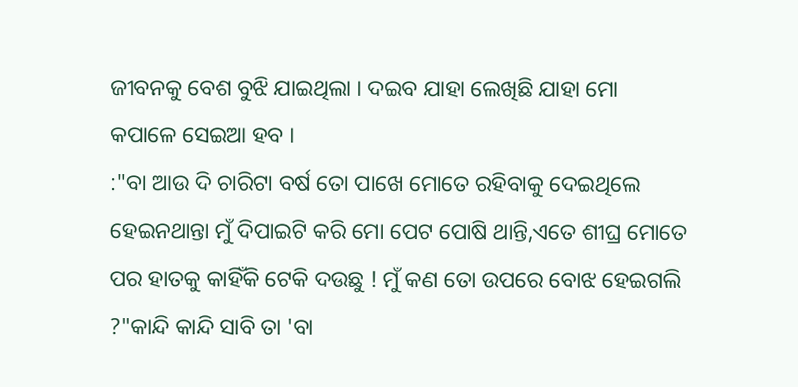ଜୀବନକୁ ବେଶ ବୁଝି ଯାଇଥିଲା । ଦଇବ ଯାହା ଲେଖିଛି ଯାହା ମୋ କପାଳେ ସେଇଆ ହବ ।
:"ବା ଆଉ ଦି ଚାରିଟା ବର୍ଷ ତୋ ପାଖେ ମୋତେ ରହିବାକୁ ଦେଇଥିଲେ ହେଇନଥାନ୍ତା ମୁଁ ଦିପାଇଟି କରି ମୋ ପେଟ ପୋଷି ଥାନ୍ତି,ଏତେ ଶୀଘ୍ର ମୋତେ ପର ହାତକୁ କାହିଁକି ଟେକି ଦଉଛୁ ! ମୁଁ କଣ ତୋ ଉପରେ ବୋଝ ହେଇଗଲି ?"କାନ୍ଦି କାନ୍ଦି ସାବି ତା 'ବା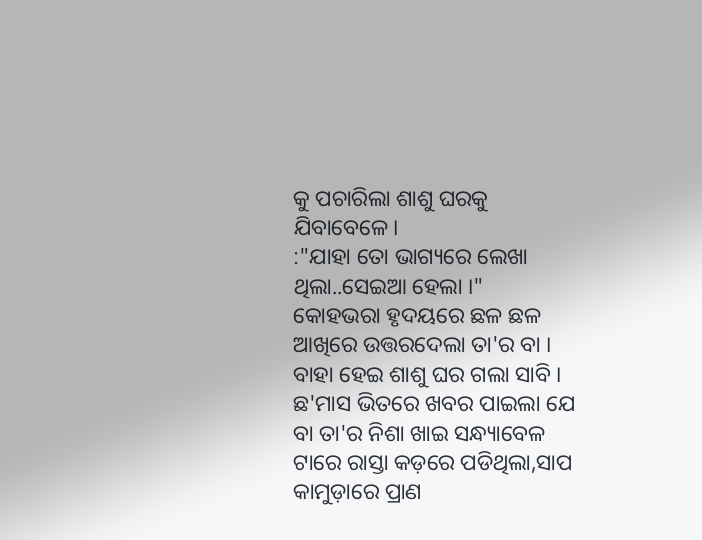କୁ ପଚାରିଲା ଶାଶୁ ଘରକୁ ଯିବାବେଳେ।
:"ଯାହା ତୋ ଭାଗ୍ୟରେ ଲେଖା ଥିଲା..ସେଇଆ ହେଲା ।" କୋହଭରା ହୃଦୟରେ ଛଳ ଛଳ ଆଖିରେ ଉତ୍ତରଦେଲା ତା'ର ବା । ବାହା ହେଇ ଶାଶୁ ଘର ଗଲା ସାବି । ଛ'ମାସ ଭିତରେ ଖବର ପାଇଲା ଯେ ବା ତା'ର ନିଶା ଖାଇ ସନ୍ଧ୍ୟାବେଳ ଟାରେ ରାସ୍ତା କଡ଼ରେ ପଡିଥିଲା,ସାପ କାମୁଡ଼ାରେ ପ୍ରାଣ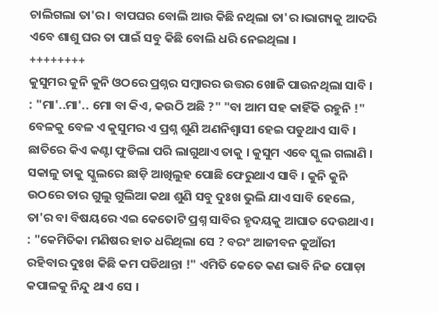ଚାଲିଗଲା ତା'ର । ବାପଘର ବୋଲି ଆଉ କିଛି ନଥିଲା ତା'ର।ଭାଗ୍ୟକୁ ଆଦରି ଏବେ ଶାଶୁ ଘର ତା ପାଇଁ ସବୁ କିଛି ବୋଲି ଧରି ନେଇଥିଲା ।
++++++++
କୁସୁମର କୁନି କୁନି ଓଠରେ ପ୍ରଶ୍ନର ସମ୍ବାରର ଉତ୍ତର ଖୋଜି ପାଉନଥିଲା ସାବି ।
: "ମା'..ମା'.. ମୋ ବା କିଏ, କଉଠି ଅଛି ?" "ବା ଆମ ସହ କାହିଁକି ରହୁନି !" ବେଳକୁ ବେଳ ଏ କୁସୁମର ଏ ପ୍ରଶ୍ନ ଶୁଣି ଅଣନିଶ୍ବାସୀ ହେଇ ପଡୁଥାଏ ସାବି । ଛାତିରେ କିଏ କଣ୍ଟା ଫୁଡିଲା ପରି ଲାଗୁଥାଏ ତାକୁ । କୁସୁମ ଏବେ ସ୍କୁଲ ଗଲାଣି । ସକାଳୁ ତାକୁ ସ୍କୁଲରେ ଛାଡ଼ି ଆଖିଲୁହ ପୋଛି ଫେରୁଥାଏ ସାବି । କୁନି କୁନି ଉଠରେ ତାର ଗୁଲୁ ଗୁଲିଆ କଥା ଶୁଣି ସବୁ ଦୁଃଖ ଭୁଲି ଯାଏ ସାବି ହେଲେ, ତା'ର ବା ବିଷୟରେ ଏଇ କେତୋଟି ପ୍ରଶ୍ନ ସାବିର ହୃଦୟକୁ ଆଘାତ ଦେଉଥାଏ ।
: "କେମିତିକା ମଣିଷର ହାତ ଧରିଥିଲା ସେ ? ବରଂ ଆଜୀବନ କୁଆଁରୀ ରହିବାର ଦୁଃଖ କିଛି କମ ପଡିଥାନ୍ତା !" ଏମିତି କେତେ କଣ ଭାବି ନିଜ ପୋଡ଼ା କପାଳକୁ ନିନ୍ଦୁ ଥାଏ ସେ ।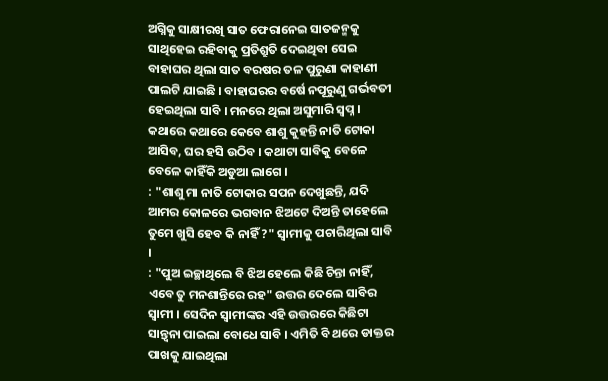ଅଗ୍ନିକୁ ସାକ୍ଷୀରଖି ସାତ ଫେରାନେଇ ସାତଜନ୍ମକୁ ସାଥିହେଇ ରହିବାକୁ ପ୍ରତିଶ୍ରୁତି ଦେଇଥିବା ସେଇ ବାହାଘର ଥିଲା ସାତ ବରଷର ତଳ ପୁରୁଣା କାହାଣୀ ପାଲଟି ଯାଇଛି । ବାହାଘରର ବର୍ଷେ ନପୂରୁଣୁ ଗର୍ଭବତୀ ହେଇଥିଲା ସାବି । ମନରେ ଥିଲା ଅସୁମାରି ସ୍ଵପ୍ନ । କଥାରେ କଥାରେ କେବେ ଶାଶୁ କୁହନ୍ତି ନାତି ଟୋକା ଆସିବ, ଘର ହସି ଉଠିବ । କଥାଟା ସାବିକୁ ବେଳେ ବେଳେ କାହିଁକି ଅଡୁଆ ଲାଗେ ।
: "ଶାଶୁ ମା ନାତି ଟୋକାର ସପନ ଦେଖୁଛନ୍ତି, ଯଦି ଆମର କୋଳରେ ଭଗବାନ ଝିଅଟେ ଦିଅନ୍ତି ତାହେଲେ ତୁମେ ଖୁସି ହେବ କି ନାହିଁ ?" ସ୍ଵାମୀକୁ ପଚାରିଥିଲା ସାବି ।
: "ପୁଅ ଇଚ୍ଛାଥିଲେ ବି ଝିଅ ହେଲେ କିଛି ଚିନ୍ତା ନାହିଁ, ଏବେ ତୁ ମନଶାନ୍ତିରେ ରହ" ଉତ୍ତର ଦେଲେ ସାବିର ସ୍ଵାମୀ । ସେଦିନ ସ୍ବାମୀଙ୍କର ଏହି ଉତ୍ତରରେ କିଛିଟା ସାନ୍ତ୍ଵନା ପାଇଲା ବୋଧେ ସାବି । ଏମିତି ବି ଥରେ ଡାକ୍ତର ପାଖକୁ ଯାଇଥିଲା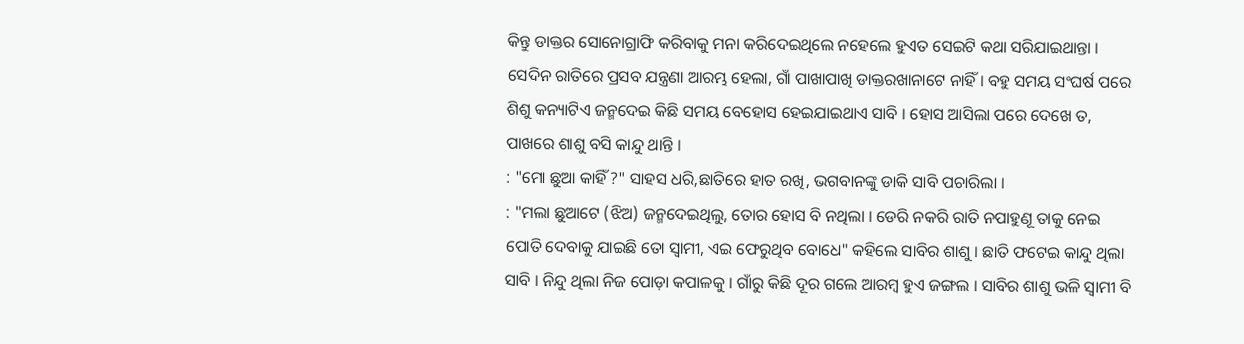କିନ୍ତୁ ଡାକ୍ତର ସୋନୋଗ୍ରାଫି କରିବାକୁ ମନା କରିଦେଇଥିଲେ ନହେଲେ ହୁଏତ ସେଇଟି କଥା ସରିଯାଇଥାନ୍ତା । ସେଦିନ ରାତିରେ ପ୍ରସବ ଯନ୍ତ୍ରଣା ଆରମ୍ଭ ହେଲା, ଗାଁ ପାଖାପାଖି ଡାକ୍ତରଖାନାଟେ ନାହିଁ । ବହୁ ସମୟ ସଂଘର୍ଷ ପରେ ଶିଶୁ କନ୍ୟାଟିଏ ଜନ୍ମଦେଇ କିଛି ସମୟ ବେହୋସ ହେଇଯାଇଥାଏ ସାବି । ହୋସ ଆସିଲା ପରେ ଦେଖେ ତ, ପାଖରେ ଶାଶୁ ବସି କାନ୍ଦୁ ଥାନ୍ତି ।
: "ମୋ ଛୁଆ କାହିଁ ?" ସାହସ ଧରି,ଛାତିରେ ହାତ ରଖି, ଭଗବାନଙ୍କୁ ଡାକି ସାବି ପଚାରିଲା ।
: "ମଲା ଛୁଆଟେ (ଝିଅ) ଜନ୍ମଦେଇଥିଲୁ, ତୋର ହୋସ ବି ନଥିଲା । ଡେରି ନକରି ରାତି ନପାହୁଣୂ ତାକୁ ନେଇ ପୋତି ଦେବାକୁ ଯାଇଛି ତୋ ସ୍ଵାମୀ, ଏଇ ଫେରୁଥିବ ବୋଧେ" କହିଲେ ସାବିର ଶାଶୁ । ଛାତି ଫଟେଇ କାନ୍ଦୁ ଥିଲା ସାବି । ନିନ୍ଦୁ ଥିଲା ନିଜ ପୋଡ଼ା କପାଳକୁ । ଗାଁରୁ କିଛି ଦୂର ଗଲେ ଆରମ୍ବ ହୁଏ ଜଙ୍ଗଲ । ସାବିର ଶାଶୁ ଭଳି ସ୍ବାମୀ ବି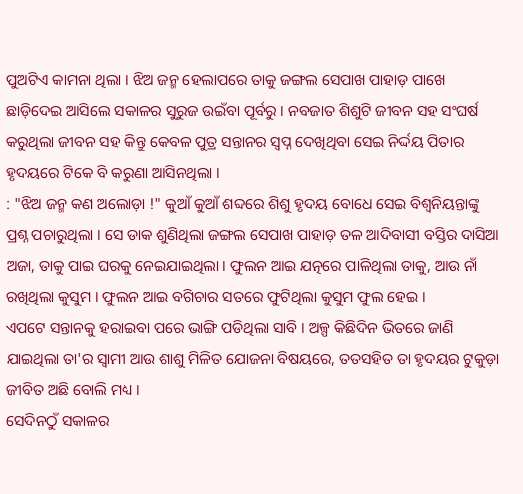ପୁଅଟିଏ କାମନା ଥିଲା । ଝିଅ ଜନ୍ମ ହେଲାପରେ ତାକୁ ଜଙ୍ଗଲ ସେପାଖ ପାହାଡ଼ ପାଖେ ଛାଡ଼ିଦେଇ ଆସିଲେ ସକାଳର ସୁରୁଜ ଉଇଁବା ପୂର୍ବରୁ । ନବଜାତ ଶିଶୁଟି ଜୀବନ ସହ ସଂଘର୍ଷ କରୁଥିଲା ଜୀବନ ସହ କିନ୍ତୁ କେବଳ ପୁତ୍ର ସନ୍ତାନର ସ୍ଵପ୍ନ ଦେଖିଥିବା ସେଇ ନିର୍ଦ୍ଦୟ ପିତାର ହୃଦୟରେ ଟିକେ ବି କରୁଣା ଆସିନଥିଲା ।
: "ଝିଅ ଜନ୍ମ କଣ ଅଲୋଡ଼ା !" କୁଆଁ କୁଆଁ ଶବ୍ଦରେ ଶିଶୁ ହୃଦୟ ବୋଧେ ସେଇ ବିଶ୍ଵନିୟନ୍ତାଙ୍କୁ ପ୍ରଶ୍ନ ପଚାରୁଥିଲା । ସେ ଡାକ ଶୁଣିଥିଲା ଜଙ୍ଗଲ ସେପାଖ ପାହାଡ଼ ତଳ ଆଦିବାସୀ ବସ୍ତିର ଦାସିଆ ଅଜା, ତାକୁ ପାଇ ଘରକୁ ନେଇଯାଇଥିଲା । ଫୁଲନ ଆଇ ଯତ୍ନରେ ପାଳିଥିଲା ତାକୁ, ଆଉ ନାଁ ରଖିଥିଲା କୁସୁମ । ଫୁଲନ ଆଇ ବଗିଚାର ସତରେ ଫୁଟିଥିଲା କୁସୁମ ଫୁଲ ହେଇ ।
ଏପଟେ ସନ୍ତାନକୁ ହରାଇବା ପରେ ଭାଙ୍ଗି ପଡିଥିଲା ସାବି । ଅଳ୍ପ କିଛିଦିନ ଭିତରେ ଜାଣି ଯାଇଥିଲା ତା'ର ସ୍ଵାମୀ ଆଉ ଶାଶୁ ମିଳିତ ଯୋଜନା ବିଷୟରେ, ତତସହିତ ତା ହୃଦୟର ଟୁକୁଡ଼ା ଜୀବିତ ଅଛି ବୋଲି ମଧ୍ୟ ।
ସେଦିନଠୁଁ ସକାଳର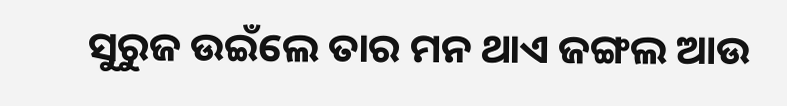ସୁରୁଜ ଉଇଁଲେ ତାର ମନ ଥାଏ ଜଙ୍ଗଲ ଆଉ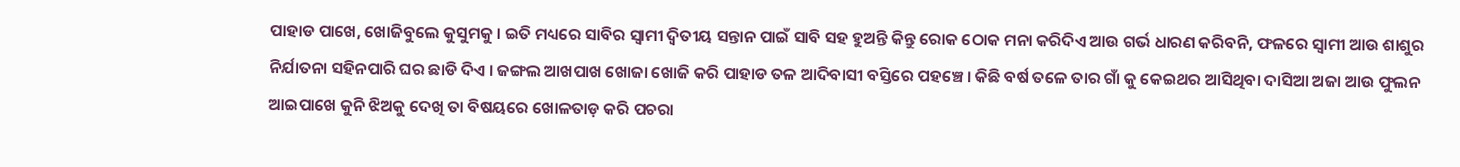ପାହାଡ ପାଖେ, ଖୋଜିବୁଲେ କୁସୁମକୁ । ଇତି ମଧ୍ୟରେ ସାବିର ସ୍ଵାମୀ ଦ୍ଵିତୀୟ ସନ୍ତାନ ପାଇଁ ସାବି ସହ ହୁଅନ୍ତି କିନ୍ତୁ ରୋକ ଠୋକ ମନା କରିଦିଏ ଆଉ ଗର୍ଭ ଧାରଣ କରିବନି, ଫଳରେ ସ୍ଵାମୀ ଆଉ ଶାଶୁର ନିର୍ଯାତନା ସହିନପାରି ଘର ଛାଡି ଦିଏ । ଜଙ୍ଗଲ ଆଖପାଖ ଖୋଜା ଖୋଜି କରି ପାହାଡ ତଳ ଆଦିବାସୀ ବସ୍ତିରେ ପହଞ୍ଚେ । କିଛି ବର୍ଷ ତଳେ ତାର ଗାଁ କୁ କେଇଥର ଆସିଥିବା ଦାସିଆ ଅଜା ଆଉ ଫୁଲନ ଆଇପାଖେ କୁନି ଝିଅକୁ ଦେଖି ତା ବିଷୟରେ ଖୋଳତାଡ଼ କରି ପଚରା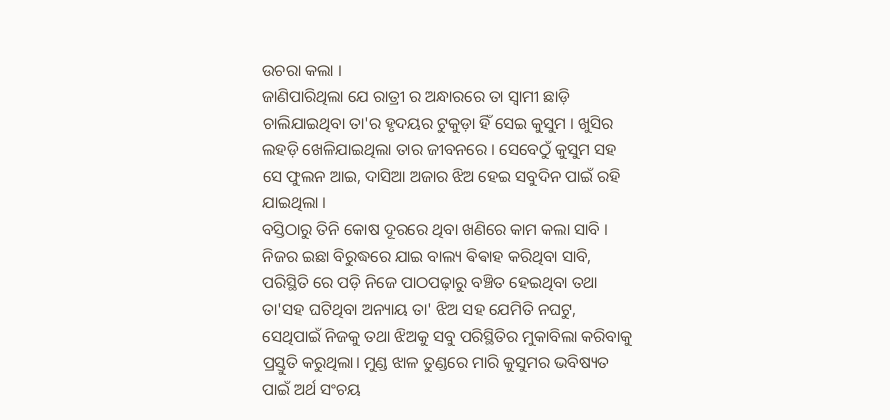ଉଚରା କଲା ।
ଜାଣିପାରିଥିଲା ଯେ ରାତ୍ରୀ ର ଅନ୍ଧାରରେ ତା ସ୍ବାମୀ ଛାଡ଼ି ଚାଲିଯାଇଥିବା ତା'ର ହୃଦୟର ଟୁକୁଡ଼ା ହିଁ ସେଇ କୁସୁମ । ଖୁସିର ଲହଡ଼ି ଖେଳିଯାଇଥିଲା ତାର ଜୀବନରେ । ସେବେଠୁଁ କୁସୁମ ସହ ସେ ଫୁଲନ ଆଇ, ଦାସିଆ ଅଜାର ଝିଅ ହେଇ ସବୁଦିନ ପାଇଁ ରହି ଯାଇଥିଲା ।
ବସ୍ତିଠାରୁ ତିନି କୋଷ ଦୂରରେ ଥିବା ଖଣିରେ କାମ କଲା ସାବି । ନିଜର ଇଛା ବିରୁଦ୍ଧରେ ଯାଇ ବାଲ୍ୟ ଵିଵାହ କରିଥିବା ସାବି, ପରିସ୍ଥିତି ରେ ପଡ଼ି ନିଜେ ପାଠପଢ଼ାରୁ ବଞ୍ଚିତ ହେଇଥିବା ତଥା ତା'ସହ ଘଟିଥିବା ଅନ୍ୟାୟ ତା' ଝିଅ ସହ ଯେମିତି ନଘଟୁ, ସେଥିପାଇଁ ନିଜକୁ ତଥା ଝିଅକୁ ସବୁ ପରିସ୍ଥିତିର ମୁକାବିଲା କରିବାକୁ ପ୍ରସ୍ତୁତି କରୁଥିଲା। ମୁଣ୍ଡ ଝାଳ ତୁଣ୍ଡରେ ମାରି କୁସୁମର ଭବିଷ୍ୟତ ପାଇଁ ଅର୍ଥ ସଂଚୟ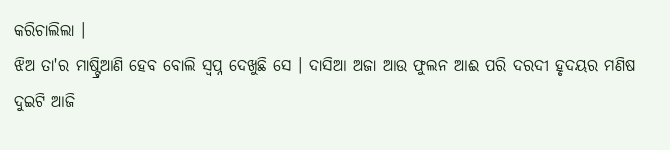କରିଚାଲିଲା ।
ଝିଅ ତା'ର ମାଷ୍ଟ୍ରିଆଣି ହେବ ବୋଲି ସ୍ୱପ୍ନ ଦେଖୁଛି ସେ । ଦାସିଆ ଅଜା ଆଉ ଫୁଲନ ଆଈ ପରି ଦରଦୀ ହୃଦୟର ମଣିଷ ଦୁଇଟି ଆଜି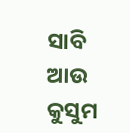ସାବି ଆଉ କୁସୁମ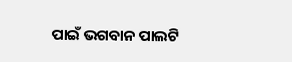ପାଇଁ ଭଗବାନ ପାଲଟି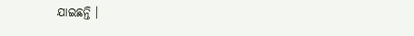ଯାଇଛନ୍ତି ।